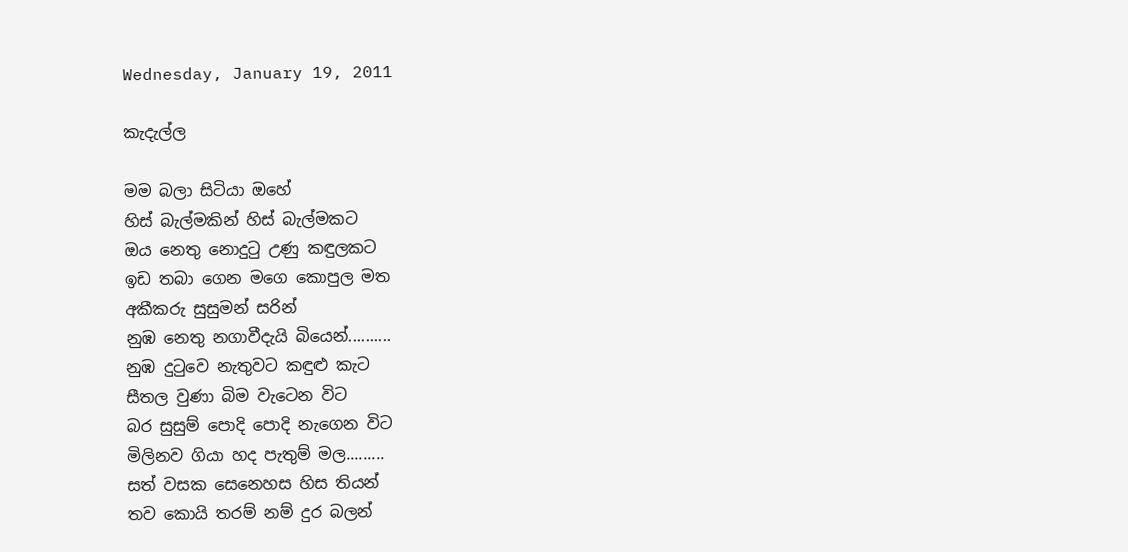Wednesday, January 19, 2011

කැදැල්ල

මම බලා සිටියා ඔහේ
හිස් බැල්මකින් හිස් බැල්මකට
ඔය නෙතු නොදු‍ටු උණු කඳුලකට
ඉඩ තබා ගෙන මගෙ කොපුල මත
අකීකරු සුසුමන් සරින්
නුඹ නෙතු නගාවීදැයි බියෙන්..........
නුඹ දු‍ටුවෙ නැතුවට කඳුළු කැට
සීතල වුණා බිම වැටෙන විට
බර සුසුම් පොදි පොදි නැගෙන විට
මිලිනව ගියා හද පැතුම් මල.........
සත් වසක සෙනෙහස හිස තියන්
තව කොයි තරම් නම් දුර බලන්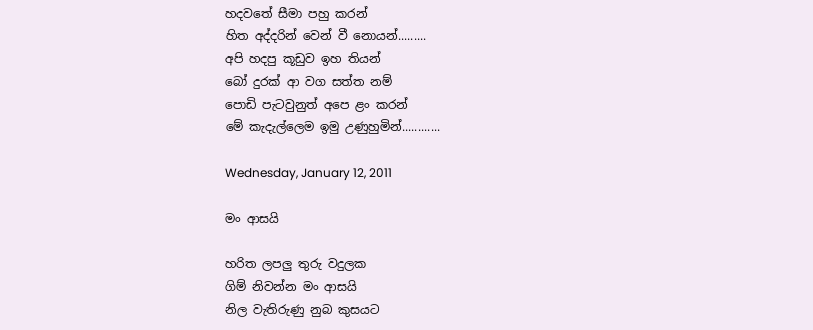හදවතේ සීමා පහු කරන්
හිත අද්දරින් වෙන් වී නොයන්.........
අපි හදපු කූඩුව ඉහ තියන්
බෝ දුරක් ආ වග සත්ත නම්
පොඩි පැටවුනුත් අපෙ ළං කරන්
මේ කැදැල්ලෙම ඉමු උණුහුමින්............

Wednesday, January 12, 2011

මං ආසයි

හරිත ලපලු තුරු වදුලක
ගිම් නිවන්න මං ආසයි
නිල වැතිරුණු නුබ කුසයට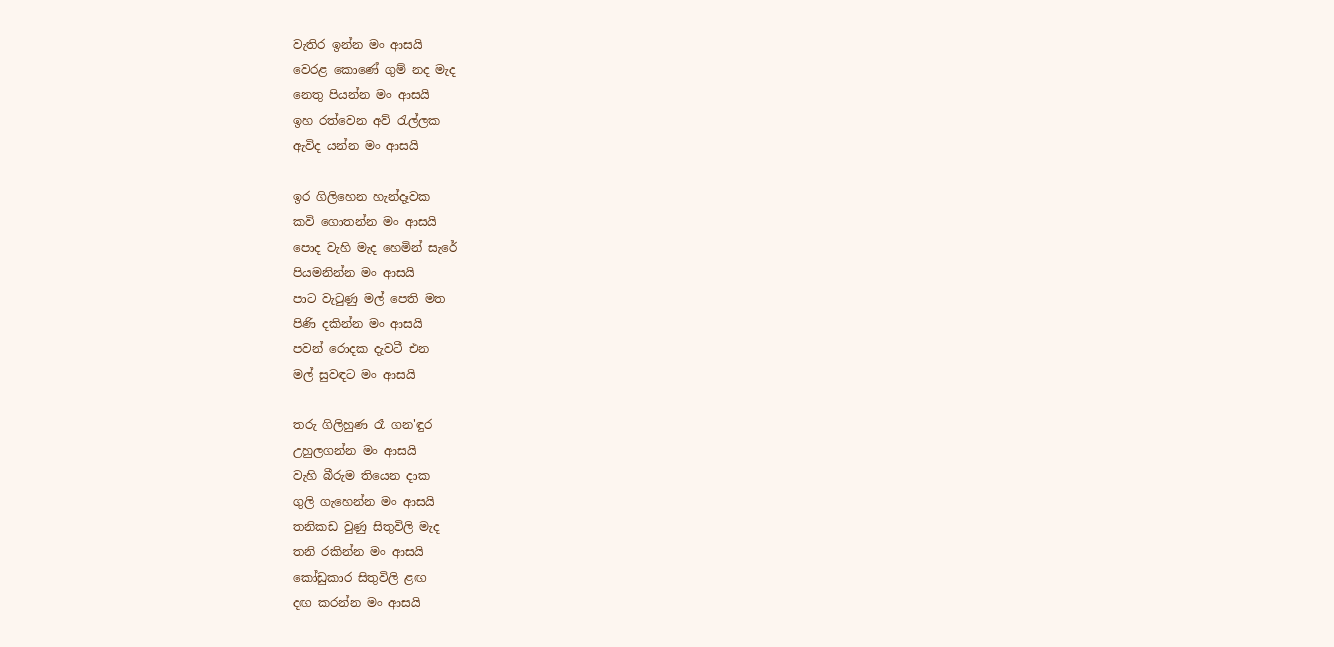වැතිර ඉන්න මං ආසයි
වෙරළ කොණේ ගුම් නද මැද
නෙතු පියන්න මං ආසයි
ඉහ රත්වෙන අව් ‍රැල්ලක
ඇවිද යන්න මං ආසයි

ඉර ගිලිහෙන හැන්දෑවක
කවි ගොතන්න මං ආසයි
පොද වැහි මැද හෙමින් සැරේ
පියමනින්න මං ආසයි
පාට වැ‍ටුණු මල් පෙති මත
පිණි දකින්න මං ආසයි
පවන් රොදක දැවටී එන
මල් සුවඳට මං ආසයි

තරු ගිලිහුණ රෑ ගන'ඳුර
උහුලගන්න මං ආසයි
වැහි බීරුම තියෙන දාක
ගුලි ගැහෙන්න මං ආසයි
තනිකඩ වුණු සිතුවිලි මැද
තනි රකින්න මං ආසයි
කෝඩුකාර සිතුවිලි ළඟ
දඟ කරන්න මං ආසයි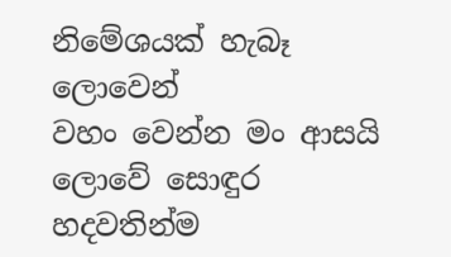නිමේශයක් හැබෑ ලොවෙන්
වහං වෙන්න මං ආසයි
ලොවේ සොඳුර හදවතින්ම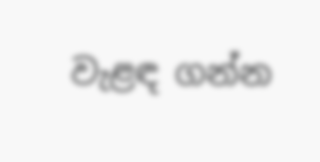වැළඳ ගන්න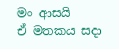මං ආසයි
ඒ මතකය සදා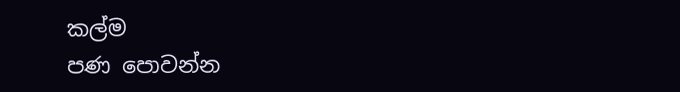කල්ම
පණ පොවන්න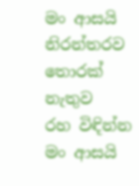මං ආසයි
නිරන්තරව තොරක් නැතුව
රහ විඳින්න මං ආසයි